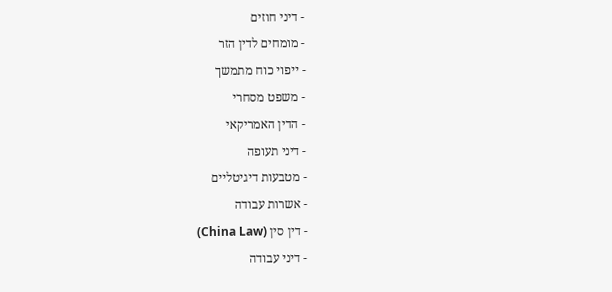- דיני חוזים
- מומחים לדין הזר
- ייפוי כוח מתמשך
- משפט מסחרי
- הדין האמריקאי
- דיני תעופה
- מטבעות דיגיטליים
- אשרות עבודה
- דין סין (China Law)
- דיני עבודה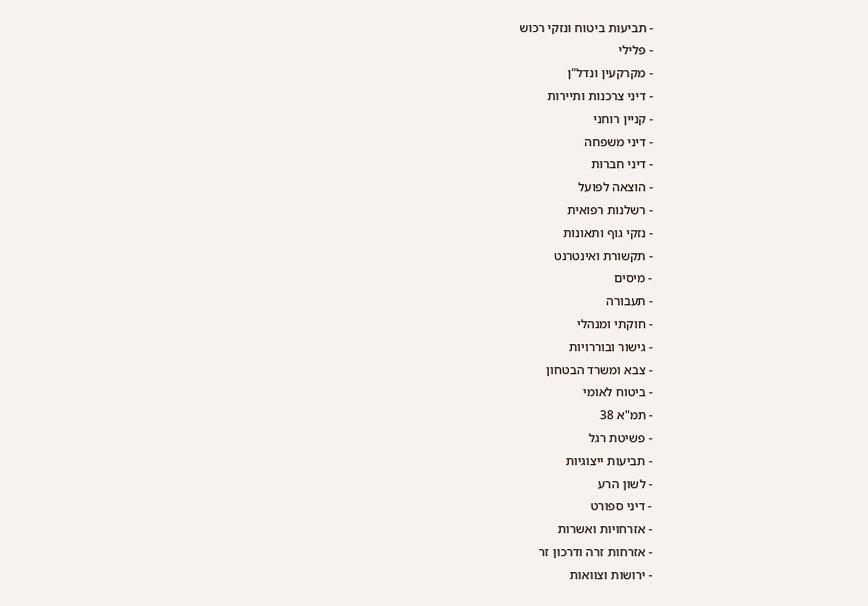- תביעות ביטוח ונזקי רכוש
- פלילי
- מקרקעין ונדל"ן
- דיני צרכנות ותיירות
- קניין רוחני
- דיני משפחה
- דיני חברות
- הוצאה לפועל
- רשלנות רפואית
- נזקי גוף ותאונות
- תקשורת ואינטרנט
- מיסים
- תעבורה
- חוקתי ומנהלי
- גישור ובוררויות
- צבא ומשרד הבטחון
- ביטוח לאומי
- תמ"א 38
- פשיטת רגל
- תביעות ייצוגיות
- לשון הרע
- דיני ספורט
- אזרחויות ואשרות
- אזרחות זרה ודרכון זר
- ירושות וצוואות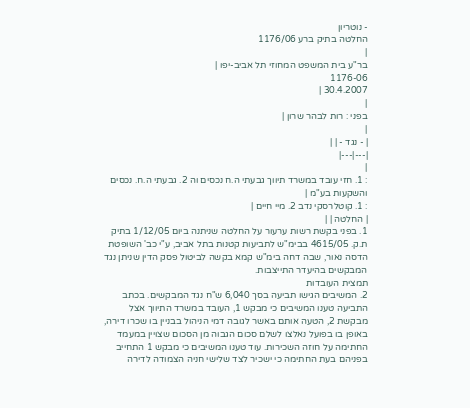- נוטריון
החלטה בתיק ברע 1176/06
|
בר"ע בית המשפט המחוזי תל אביב-יפו |
1176-06
30.4.2007 |
|
בפני : רות לבהר שרון |
|
| - נגד - | |
|---|---|
|
: 1. חזי עובד במשרד תיווך גבעתי ה.ח נכסים וה 2. גבעתי ה.ח. נכסים והשקעות בע"מ |
: 1. קוטלרסקי נדב 2. מיי חיים |
| החלטה | |
1. בפני בקשת רשות ערעור על החלטה שניתנה ביום 1/12/05 בתיק ת.ק. 4615/05 בבימ"ש לתביעות קטנות בתל אביב, ע"י כב' השופטת הדסה נאור, שבה דחה בימ"ש קמא בקשה לביטול פסק הדין שניתן נגד המבקשים בהיעדר התייצבות.
תמצית העובדות
2. המשיבים הגישו תביעה בסך 6,040 ש"ח נגד המבקשים. בכתב התביעה טענו המשיבים כי מבקש 1, העובד במשרד התיווך אצל מבקשת 2, הטעה אותם באשר לגובה דמי הניהול בבניין בו שכרו דירה, באופן בו בפועל נאלצו לשלם סכום הגבוה מן הסכום שצויין במעמד החתימה על חוזה השכירות. עוד טענו המשיבים כי מבקש 1 התחייב בפניהם בעת החתימה כי ישכיר לצד שלישי חניה הצמודה לדירה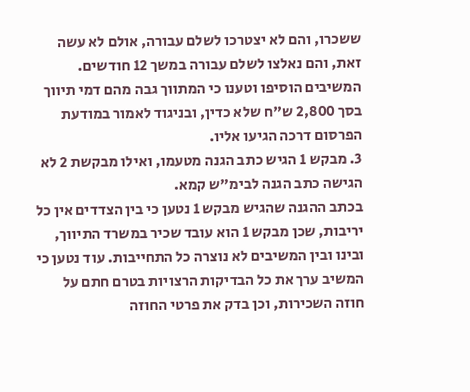ששכרו, והם לא יצטרכו לשלם עבורה, אולם לא עשה זאת, והם נאלצו לשלם עבורה במשך 12 חודשים. המשיבים הוסיפו וטענו כי המתווך גבה מהם דמי תיווך בסך 2,800 ש"ח שלא כדין, ובניגוד לאמור במודעת הפרסום דרכה הגיעו אליו.
3. מבקש 1 הגיש כתב הגנה מטעמו, ואילו מבקשת 2 לא הגישה כתב הגנה לבימ"ש קמא.
בכתב ההגנה שהגיש מבקש 1 נטען כי בין הצדדים אין כל יריבות, שכן מבקש 1 הוא עובד שכיר במשרד התיווך, ובינו ובין המשיבים לא נוצרה כל התחייבות. עוד נטען כי המשיב ערך את כל הבדיקות הרצויות בטרם חתם על חוזה השכירות, וכן בדק את פרטי החוזה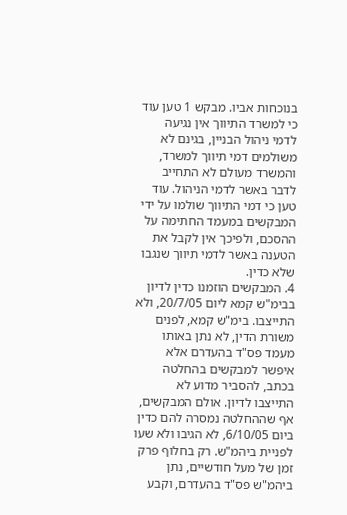בנוכחות אביו. מבקש 1 טען עוד כי למשרד התיווך אין נגיעה לדמי ניהול הבניין, בגינם לא משולמים דמי תיווך למשרד, והמשרד מעולם לא התחייב לדבר באשר לדמי הניהול. עוד טען כי דמי התיווך שולמו על ידי המבקשים במעמד החתימה על ההסכם, ולפיכך אין לקבל את הטענה באשר לדמי תיווך שנגבו שלא כדין.
4. המבקשים הוזמנו כדין לדיון בבימ"ש קמא ליום 20/7/05, ולא התייצבו. בימ"ש קמא, לפנים משורת הדין, לא נתן באותו מעמד פס"ד בהעדרם אלא איפשר למבקשים בהחלטה בכתב, להסביר מדוע לא התייצבו לדיון. אולם המבקשים, אף שההחלטה נמסרה להם כדין ביום 6/10/05, לא הגיבו ולא שעו לפניית ביהמ"ש. רק בחלוף פרק זמן של מעל חודשיים, נתן ביהמ"ש פס"ד בהעדרם, וקבע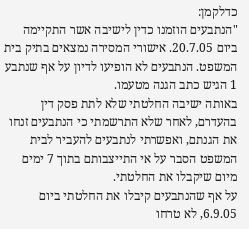כדלקמן:
"הנתבעים הוזמנו כדין לישיבה אשר התקיימה ביום 20.7.05. אישורי המסירה נמצאים בתיק בית המשפט. הנתבעים לא הופיעו לדיון על אף שנתבע 1 הגיש כתב הגנה מטעמו.
באותה ישיבה החלטתי שלא לתת פסק דין בהעדרם, לאחר שלא התרשמתי כי הנתבעים זנחו את הגנתם, ואפשרתי לנתבעים להעביר לבית המשפט הסבר על אי התייצבותם בתוך 7 ימים מיום שיקבלו את החלטתי.
על אף שהנתבעים קיבלו את החלטתי ביום 6.9.05, לא טרחו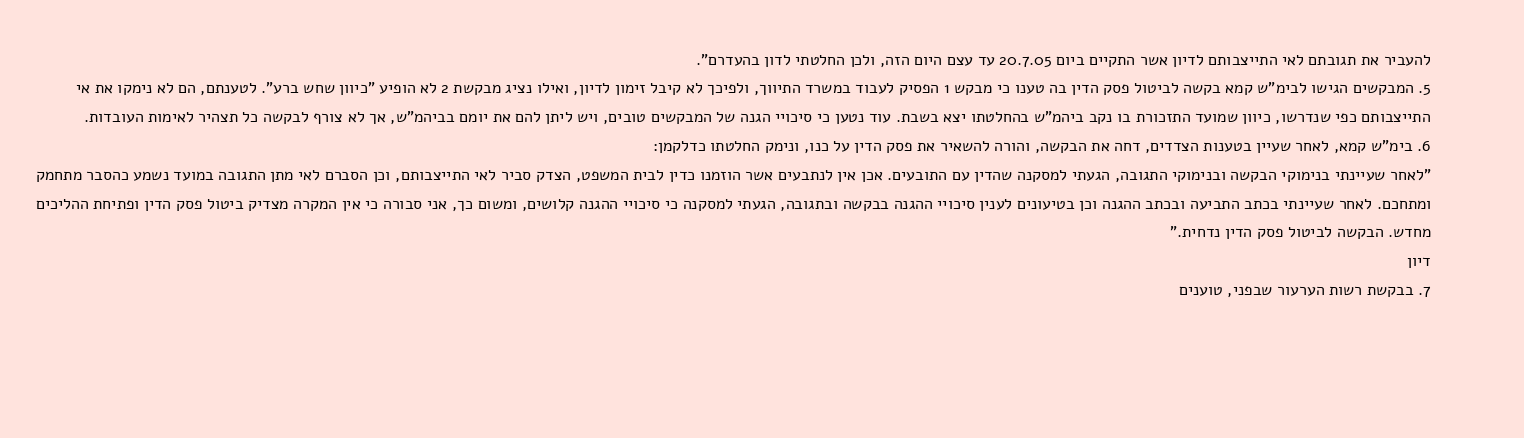להעביר את תגובתם לאי התייצבותם לדיון אשר התקיים ביום 20.7.05 עד עצם היום הזה, ולכן החלטתי לדון בהעדרם".
5. המבקשים הגישו לבימ"ש קמא בקשה לביטול פסק הדין בה טענו כי מבקש 1 הפסיק לעבוד במשרד התיווך, ולפיכך לא קיבל זימון לדיון, ואילו נציג מבקשת 2 לא הופיע "כיוון שחש ברע". לטענתם, הם לא נימקו את אי התייצבותם כפי שנדרשו, כיוון שמועד התזכורת בו נקב ביהמ"ש בהחלטתו יצא בשבת. עוד נטען כי סיכויי הגנה של המבקשים טובים, ויש ליתן להם את יומם בביהמ"ש, אך לא צורף לבקשה כל תצהיר לאימות העובדות.
6. בימ"ש קמא, לאחר שעיין בטענות הצדדים, דחה את הבקשה, והורה להשאיר את פסק הדין על כנו, ונימק החלטתו כדלקמן:
"לאחר שעיינתי בנימוקי הבקשה ובנימוקי התגובה, הגעתי למסקנה שהדין עם התובעים. אכן אין לנתבעים אשר הוזמנו כדין לבית המשפט, הצדק סביר לאי התייצבותם, וכן הסברם לאי מתן התגובה במועד נשמע כהסבר מתחמק ומתחכם. לאחר שעיינתי בכתב התביעה ובכתב ההגנה וכן בטיעונים לענין סיכויי ההגנה בבקשה ובתגובה, הגעתי למסקנה כי סיכויי ההגנה קלושים, ומשום כך, אני סבורה כי אין המקרה מצדיק ביטול פסק הדין ופתיחת ההליכים מחדש. הבקשה לביטול פסק הדין נדחית."
דיון
7. בבקשת רשות הערעור שבפני, טוענים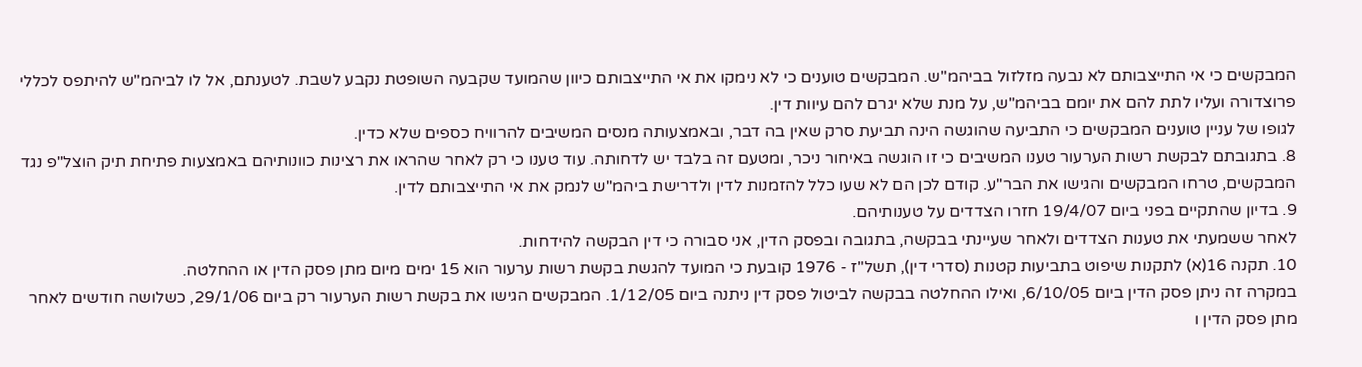המבקשים כי אי התייצבותם לא נבעה מזלזול בביהמ"ש. המבקשים טוענים כי לא נימקו את אי התייצבותם כיוון שהמועד שקבעה השופטת נקבע לשבת. לטענתם, אל לו לביהמ"ש להיתפס לכללי פרוצדורה ועליו לתת להם את יומם בביהמ"ש, על מנת שלא יגרם להם עיוות דין.
לגופו של עניין טוענים המבקשים כי התביעה שהוגשה הינה תביעת סרק שאין בה דבר, ובאמצעותה מנסים המשיבים להרוויח כספים שלא כדין.
8. בתגובתם לבקשת רשות הערעור טענו המשיבים כי זו הוגשה באיחור ניכר, ומטעם זה בלבד יש לדחותה. עוד טענו כי רק לאחר שהראו את רצינות כוונותיהם באמצעות פתיחת תיק הוצל"פ נגד המבקשים, טרחו המבקשים והגישו את הבר"ע. קודם לכן הם לא שעו כלל להזמנות לדין ולדרישת ביהמ"ש לנמק את אי התייצבותם לדין.
9. בדיון שהתקיים בפני ביום 19/4/07 חזרו הצדדים על טענותיהם.
לאחר ששמעתי את טענות הצדדים ולאחר שעיינתי בבקשה, בתגובה ובפסק הדין, אני סבורה כי דין הבקשה להידחות.
10. תקנה 16(א) לתקנות שיפוט בתביעות קטנות (סדרי דין), תשל"ז - 1976 קובעת כי המועד להגשת בקשת רשות ערעור הוא 15 ימים מיום מתן פסק הדין או ההחלטה.
במקרה זה ניתן פסק הדין ביום 6/10/05, ואילו ההחלטה בבקשה לביטול פסק דין ניתנה ביום 1/12/05. המבקשים הגישו את בקשת רשות הערעור רק ביום 29/1/06, כשלושה חודשים לאחר מתן פסק הדין ו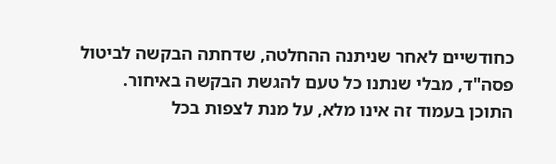כחודשיים לאחר שניתנה ההחלטה, שדחתה הבקשה לביטול פסה"ד, מבלי שנתנו כל טעם להגשת הבקשה באיחור.
התוכן בעמוד זה אינו מלא, על מנת לצפות בכל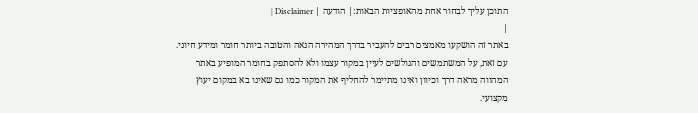התוכן עליך לבחור אחת מהאופציות הבאות:| הודעה | Disclaimer |
|
באתר זה הושקעו מאמצים רבים להעביר בדרך המהירה הנאה והטובה ביותר חומר ומידע חיוני. עם זאת, על המשתמשים והגולשים לעיין במקור עצמו ולא להסתפק בחומר המופיע באתר המהווה מראה דרך וכיוון ואינו מתיימר להחליף את המקור כמו גם שאינו בא במקום יעוץ מקצועי.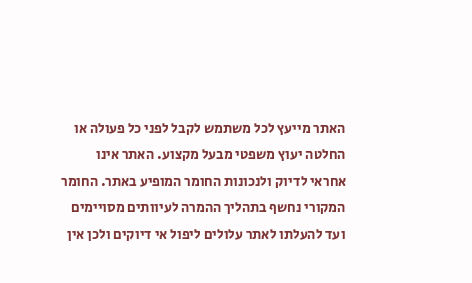האתר מייעץ לכל משתמש לקבל לפני כל פעולה או החלטה יעוץ משפטי מבעל מקצוע. האתר אינו אחראי לדיוק ולנכונות החומר המופיע באתר. החומר המקורי נחשף בתהליך ההמרה לעיוותים מסויימים ועד להעלתו לאתר עלולים ליפול אי דיוקים ולכן אין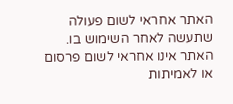האתר אחראי לשום פעולה שתעשה לאחר השימוש בו. האתר אינו אחראי לשום פרסום או לאמיתות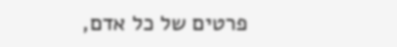פרטים של כל אדם,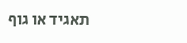תאגיד או גוף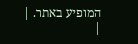המופיע באתר. |
|